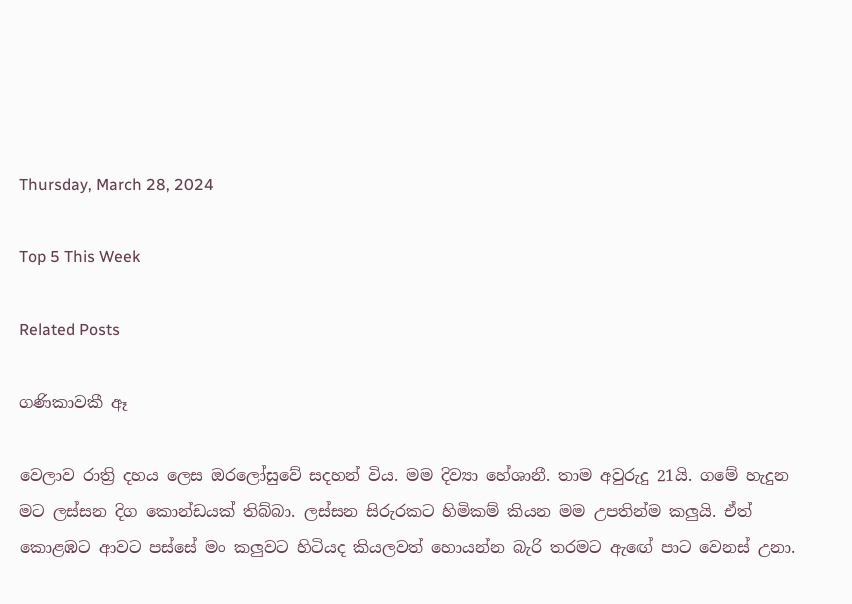Thursday, March 28, 2024

Top 5 This Week

Related Posts

ගණිකාවකී ඈ

වෙලාව රාත්‍රි දහය ලෙස ඔරලෝසුවේ සදහන් විය. මම දිව්‍යා හේශානී. තාම අවුරුදු 21යි. ගමේ හැදුන මට ලස්සන දිග කොන්ඩයක් තිබ්බා. ලස්සන සිරුරකට හිමිකම් කියන මම උපතින්ම කලුයි. ඒත් කොළඹට ආවට පස්සේ මං කලුවට හිටියද කියලවත් හොයන්න බැරි තරමට ඇඟේ පාට වෙනස් උනා.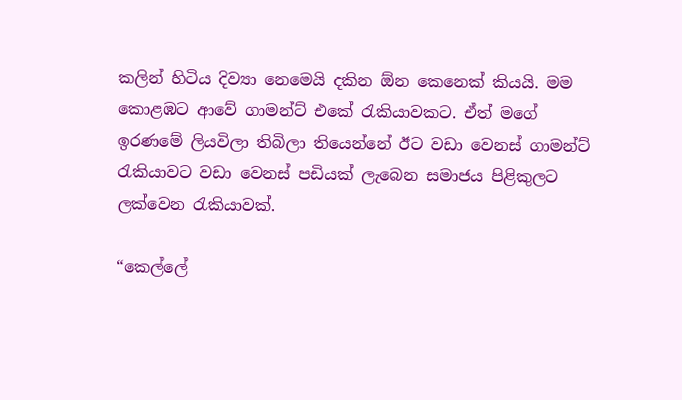කලින් හිටිය දිව්‍යා නෙමෙයි දකින ඕන කෙනෙක් කියයි. මම කොළඹට ආවේ ගාමන්ට් එකේ රැකියාවකට. ඒත් මගේ ඉරණමේ ලියවිලා තිබිලා තියෙන්නේ ඊට වඩා වෙනස් ගාමන්ට් රැකියාවට වඩා වෙනස් පඩියක් ලැබෙන සමාජය පිළිකුලට ලක්වෙන රැකියාවක්.

“කෙල්ලේ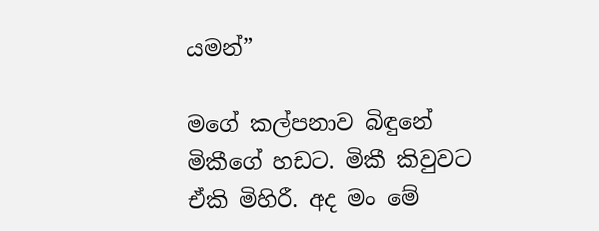යමන්”

මගේ කල්පනාව බිඳුනේ මිකීගේ හඩට. මිකී කිවුවට ඒකි මිහිරී. අද මං මේ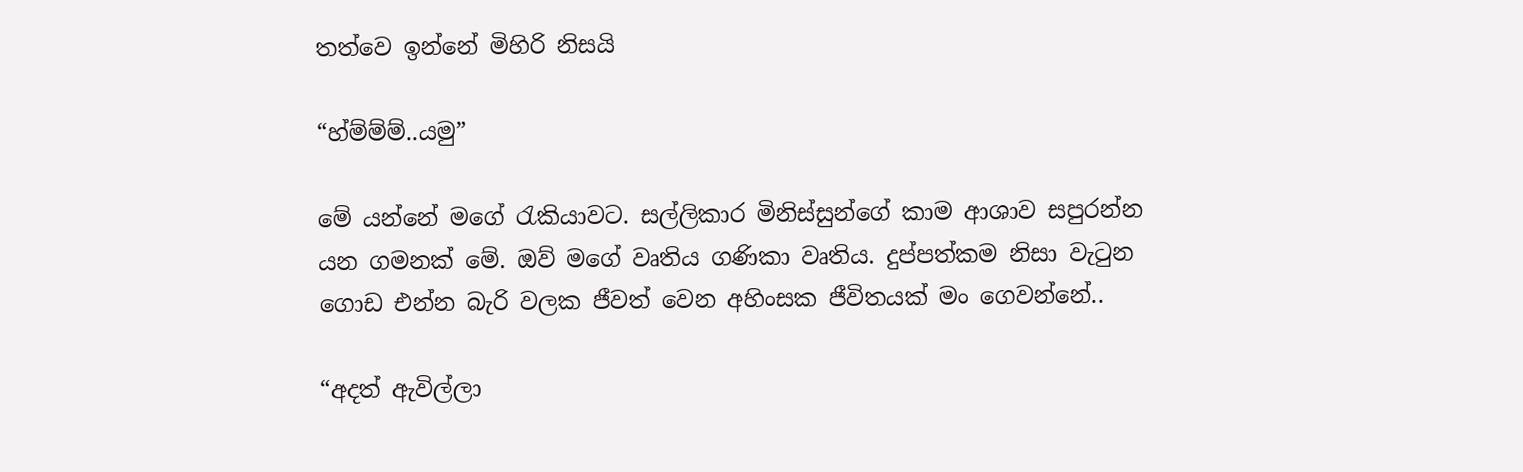තත්වෙ ඉන්නේ මිහිරි නිසයි

“හ්ම්ම්ම්..යමු”

මේ යන්නේ මගේ රැකියාවට. සල්ලිකාර මිනිස්සුන්ගේ කාම ආශාව සපුරන්න යන ගමනක් මේ. ඔව් මගේ වෘතිය ගණිකා වෘතිය. දුප්පත්කම නිසා වැටුන ගොඩ එන්න බැරි වලක ජීවත් වෙන අහිංසක ජීවිතයක් මං ගෙවන්නේ..

“අදත් ඇවිල්ලා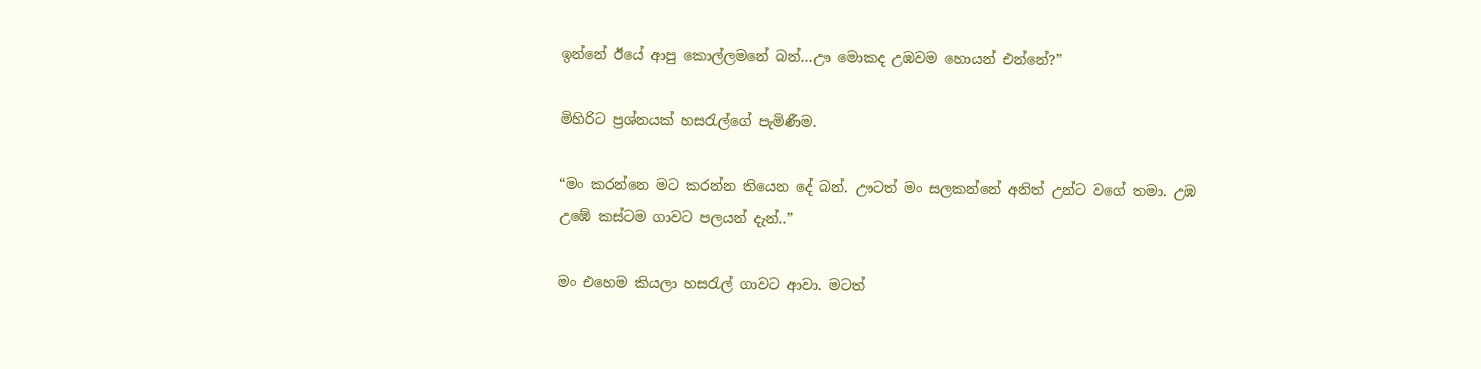ඉන්නේ ඊයේ ආපු කොල්ලමනේ බන්…ඌ මොකද උඹවම හොයන් එන්නේ?”

මිහිරිට ප්‍රශ්නයක් හසරැල්ගේ පැමිණීම.

“මං කරන්නෙ මට කරන්න තියෙන දේ බන්. ඌටත් මං සලකන්නේ අනිත් උන්ට වගේ තමා. උඹ උඹේ කස්ටම ගාවට පලයන් දැන්..”

මං එහෙම කියලා හසරැල් ගාවට ආවා. මටත්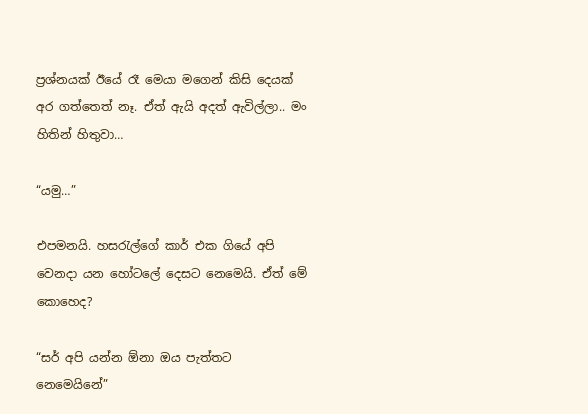ප්‍රශ්නයක් ඊයේ රෑ මෙයා මගෙන් කිසි දෙයක් අර ගත්තෙත් නෑ. ඒත් ඇයි අදත් ඇවිල්ලා.. මං හිතින් හිතුවා…

“යමු…”

එපමනයි. හසරැල්ගේ කාර් එක ගියේ අපි වෙනදා යන හෝටලේ දෙසට නෙමෙයි. ඒත් මේ කොහෙද?

“සර් අපි යන්න ඕනා ඔය පැත්තට නෙමෙයිනේ”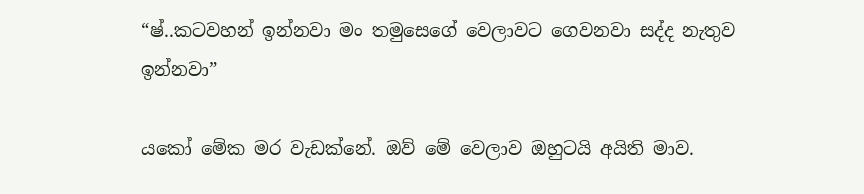“ෂ්..කටවහන් ඉන්නවා මං තමුසෙගේ වෙලාවට ගෙවනවා සද්ද නැතුව ඉන්නවා”

යකෝ මේක මර වැඩක්නේ. ඔව් මේ වෙලාව ඔහුටයි අයිති මාව.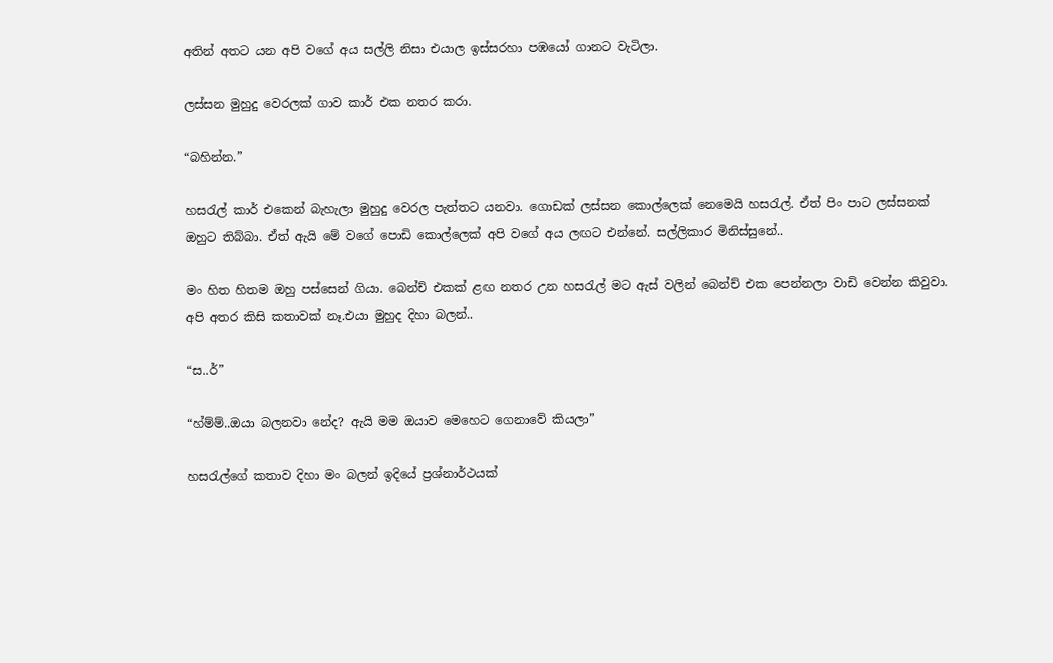අතින් අතට යන අපි වගේ අය සල්ලි නිසා එයාල ඉස්සරහා පඹයෝ ගානට වැටිලා.

ලස්සන මුහුදු වෙරලක් ගාව කාර් එක නතර කරා.

“බහින්න.”

හසරැල් කාර් එකෙන් බැහැලා මුහුදු වෙරල පැත්තට යනවා. ගොඩක් ලස්සන කොල්ලෙක් නෙමෙයි හසරැල්. ඒත් පිං පාට ලස්සනක් ඔහුට තිබ්බා. ඒත් ඇයි මේ වගේ පොඩි කොල්ලෙක් අපි වගේ අය ලඟට එන්නේ. සල්ලිකාර මිනිස්සුනේ..

මං හිත හිතම ඔහු පස්සෙන් ගියා. බෙන්ච් එකක් ළඟ නතර උන හසරැල් මට ඇස් වලින් බෙන්ච් එක පෙන්නලා වාඩි වෙන්න කිවුවා. අපි අතර කිසි කතාවක් නෑ.එයා මුහුද දිහා බලන්..

“ස..ර්”

“හ්ම්ම්..ඔයා බලනවා නේද? ඇයි මම ඔයාව මෙහෙට ගෙනාවේ කියලා”

හසරැල්ගේ කතාව දිහා මං බලන් ඉදියේ ප්‍රශ්නාර්ථයක්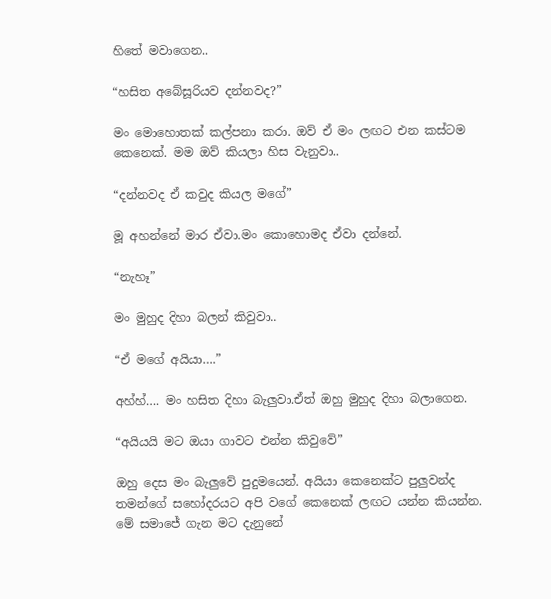හිතේ මවාගෙන..

“හසිත අබේසූරියව දන්නවද?”

මං මොහොතක් කල්පනා කරා. ඔව් ඒ මං ලඟට එන කස්ටම කෙනෙක්. මම ඔව් කියලා හිස වැනුවා..

“දන්නවද ඒ කවුද කියල මගේ”

මූ අහන්නේ මාර ඒවා.මං කොහොමද ඒවා දන්නේ.

“නැහෑ”

මං මුහුද දිහා බලන් කිවුවා..

“ඒ මගේ අයියා….”

අහ්හ්…. මං හසිත දිහා බැලුවා.ඒත් ඔහු මුහුද දිහා බලාගෙන.

“අයියයි මට ඔයා ගාවට එන්න කිවුවේ”

ඔහු දෙස මං බැලුවේ පුදුමයෙන්. අයියා කෙනෙක්ට පුලුවන්ද තමන්ගේ සහෝදරයට අපි වගේ කෙනෙක් ලඟට යන්න කියන්න. මේ සමාජේ ගැන මට දැනුනේ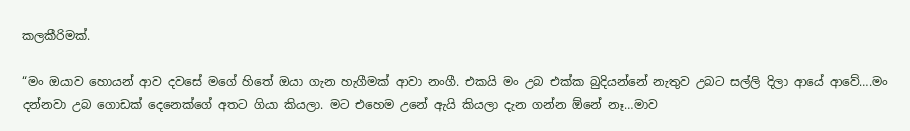කලකීරිමක්.

“මං ඔයාව හොයන් ආව දවසේ මගේ හිතේ ඔයා ගැන හැගීමක් ආවා නංගී. එකයි මං උබ එක්ක බුදියන්නේ නැතුව උබට සල්ලි දිලා ආයේ ආවේ….මං දන්නවා උබ ගොඩක් දෙනෙක්ගේ අතට ගියා කියලා. මට එහෙම උනේ ඇයි කියලා දැන ගන්න ඕනේ නෑ…මාව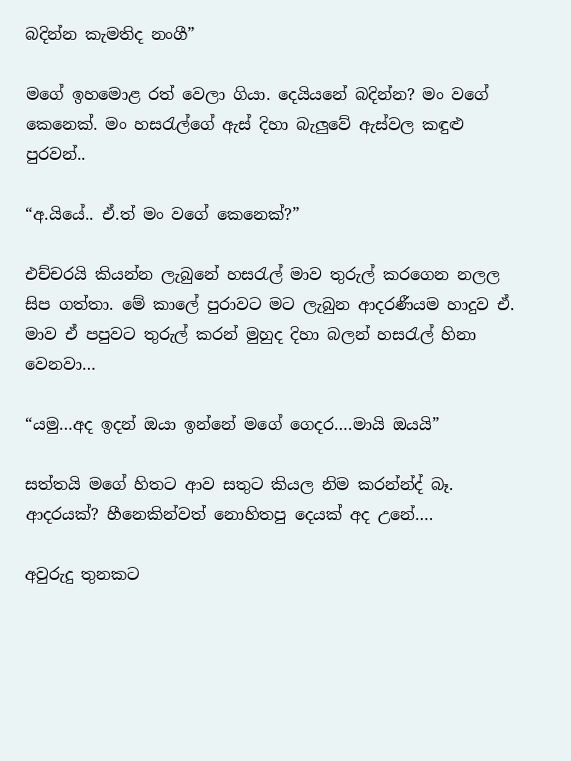බදින්න කැමතිද නංගී”

මගේ ඉහමොළ රත් වෙලා ගියා. දෙයියනේ බදින්න? මං වගේ කෙනෙක්. මං හසරැල්ගේ ඇස් දිහා බැලුවේ ඇස්වල කඳුළු පුරවන්..

“අ.යියේ.. ඒ.ත් මං වගේ කෙනෙක්?”

එච්චරයි කියන්න ලැබුනේ හසරැල් මාව තුරුල් කරගෙන නලල සිප ගත්තා. මේ කාලේ පුරාවට මට ලැබුන ආදරණීයම හාදුව ඒ. මාව ඒ පපුවට තුරුල් කරන් මුහුද දිහා බලන් හසරැල් හිනා වෙනවා…

“යමු…අද ඉදන් ඔයා ඉන්නේ මගේ ගෙදර….මායි ඔයයි”

සත්තයි මගේ හිතට ආව සතුට කියල නිම කරන්න්ද් බෑ. ආදරයක්? හීනෙකින්වත් නොහිතපු දෙයක් අද උනේ….

අවුරුදු තුනකට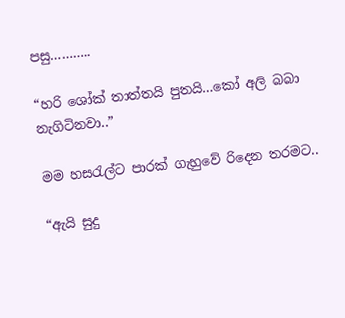පසු………..

“හරි ශෝක් තාත්තයි පුතයි…කෝ අලි බබා නැගිටිනවා..”

මම හසරැල්ට පාරක් ගැහුවේ රිදෙන තරමට..

“ඇයි සුදු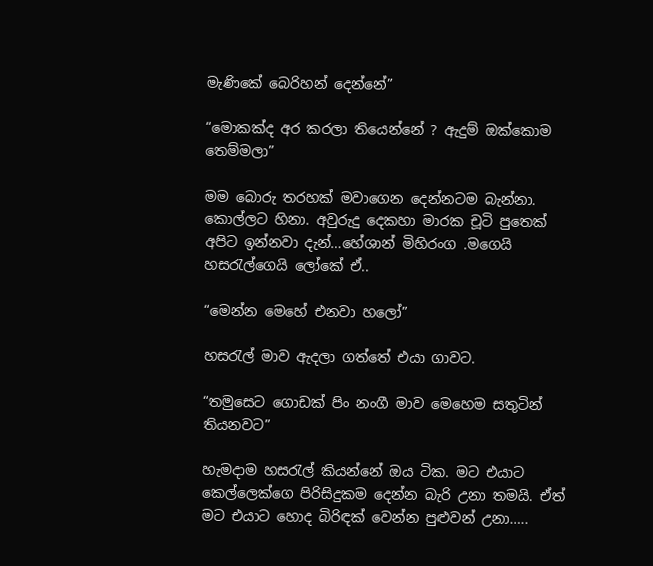මැණිකේ බෙරිහන් දෙන්නේ”

“මොකක්ද අර කරලා තියෙන්නේ ? ඇදුම් ඔක්කොම තෙම්මලා”

මම බොරු තරහක් මවාගෙන දෙන්නටම බැන්නා. කොල්ලට හිනා. අවුරුදු දෙකහා මාරක චූටි පුතෙක් අපිට ඉන්නවා දැන්…හේශාන් මිහිරංග .මගෙයි හසරැල්ගෙයි ලෝකේ ඒ..

“මෙන්න මෙහේ එනවා හලෝ”

හසරැල් මාව ඇදලා ගත්තේ එයා ගාවට.

“තමුසෙට ගොඩක් පිං නංගී මාව මෙහෙම සතුටින් තියනවට”

හැමදාම හසරැල් කියන්නේ ඔය ටික. මට එයාට කෙල්ලෙක්ගෙ පිරිසිදුකම දෙන්න බැරි උනා තමයි. ඒත් මට එයාට හොද බිරිඳක් වෙන්න පුළුවන් උනා…..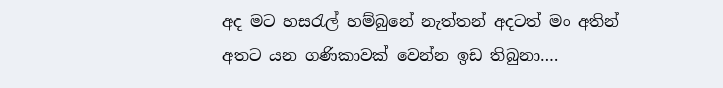අද මට හසරැල් හම්බුනේ නැත්තන් අදටත් මං අතින් අතට යන ගණිකාවක් වෙන්න ඉඩ තිබුනා….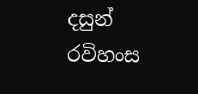දසුන් රවිහංස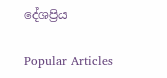දේශප්‍රිය

Popular Articles